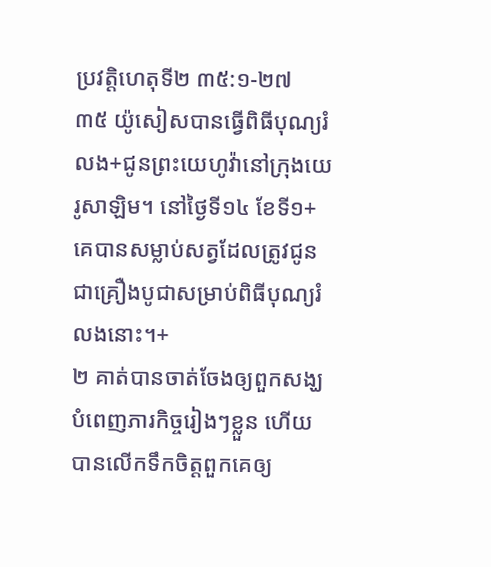ប្រវត្តិហេតុទី២ ៣៥:១-២៧
៣៥ យ៉ូសៀសបានធ្វើពិធីបុណ្យរំលង+ជូនព្រះយេហូវ៉ានៅក្រុងយេរូសាឡិម។ នៅថ្ងៃទី១៤ ខែទី១+ គេបានសម្លាប់សត្វដែលត្រូវជូនជាគ្រឿងបូជាសម្រាប់ពិធីបុណ្យរំលងនោះ។+
២ គាត់បានចាត់ចែងឲ្យពួកសង្ឃបំពេញភារកិច្ចរៀងៗខ្លួន ហើយបានលើកទឹកចិត្តពួកគេឲ្យ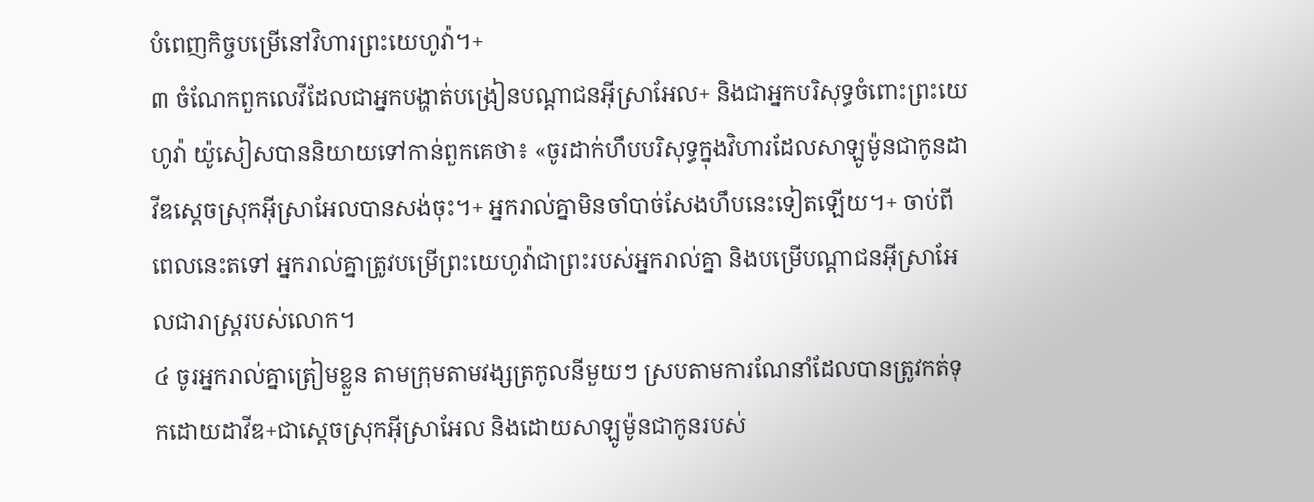បំពេញកិច្ចបម្រើនៅវិហារព្រះយេហូវ៉ា។+
៣ ចំណែកពួកលេវីដែលជាអ្នកបង្ហាត់បង្រៀនបណ្ដាជនអ៊ីស្រាអែល+ និងជាអ្នកបរិសុទ្ធចំពោះព្រះយេហូវ៉ា យ៉ូសៀសបាននិយាយទៅកាន់ពួកគេថា៖ «ចូរដាក់ហឹបបរិសុទ្ធក្នុងវិហារដែលសាឡូម៉ូនជាកូនដាវីឌស្ដេចស្រុកអ៊ីស្រាអែលបានសង់ចុះ។+ អ្នករាល់គ្នាមិនចាំបាច់សែងហឹបនេះទៀតឡើយ។+ ចាប់ពីពេលនេះតទៅ អ្នករាល់គ្នាត្រូវបម្រើព្រះយេហូវ៉ាជាព្រះរបស់អ្នករាល់គ្នា និងបម្រើបណ្ដាជនអ៊ីស្រាអែលជារាស្ត្ររបស់លោក។
៤ ចូរអ្នករាល់គ្នាត្រៀមខ្លួន តាមក្រុមតាមវង្សត្រកូលនីមួយៗ ស្របតាមការណែនាំដែលបានត្រូវកត់ទុកដោយដាវីឌ+ជាស្ដេចស្រុកអ៊ីស្រាអែល និងដោយសាឡូម៉ូនជាកូនរបស់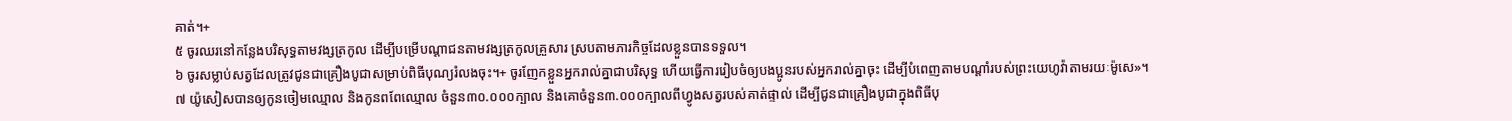គាត់។+
៥ ចូរឈរនៅកន្លែងបរិសុទ្ធតាមវង្សត្រកូល ដើម្បីបម្រើបណ្ដាជនតាមវង្សត្រកូលគ្រួសារ ស្របតាមភារកិច្ចដែលខ្លួនបានទទួល។
៦ ចូរសម្លាប់សត្វដែលត្រូវជូនជាគ្រឿងបូជាសម្រាប់ពិធីបុណ្យរំលងចុះ។+ ចូរញែកខ្លួនអ្នករាល់គ្នាជាបរិសុទ្ធ ហើយធ្វើការរៀបចំឲ្យបងប្អូនរបស់អ្នករាល់គ្នាចុះ ដើម្បីបំពេញតាមបណ្ដាំរបស់ព្រះយេហូវ៉ាតាមរយៈម៉ូសេ»។
៧ យ៉ូសៀសបានឲ្យកូនចៀមឈ្មោល និងកូនពពែឈ្មោល ចំនួន៣០.០០០ក្បាល និងគោចំនួន៣.០០០ក្បាលពីហ្វូងសត្វរបស់គាត់ផ្ទាល់ ដើម្បីជូនជាគ្រឿងបូជាក្នុងពិធីបុ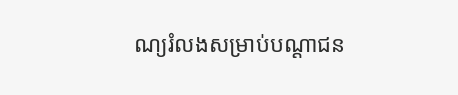ណ្យរំលងសម្រាប់បណ្ដាជន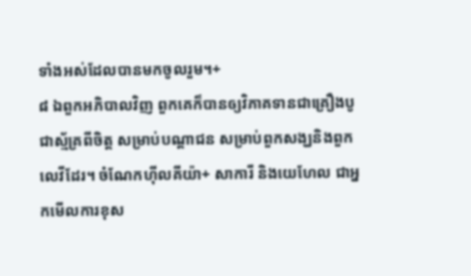ទាំងអស់ដែលបានមកចូលរួម។+
៨ ឯពួកអភិបាលវិញ ពួកគេក៏បានឲ្យវិភាគទានជាគ្រឿងបូជាស្ម័គ្រពីចិត្ត សម្រាប់បណ្ដាជន សម្រាប់ពួកសង្ឃនិងពួកលេវីដែរ។ ចំណែកហ៊ីលគីយ៉ា+ សាការី និងយេហែល ជាអ្នកមើលការខុស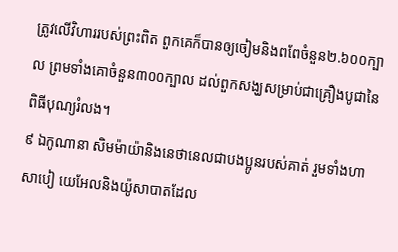ត្រូវលើវិហាររបស់ព្រះពិត ពួកគេក៏បានឲ្យចៀមនិងពពែចំនួន២.៦០០ក្បាល ព្រមទាំងគោចំនួន៣០០ក្បាល ដល់ពួកសង្ឃសម្រាប់ជាគ្រឿងបូជានៃពិធីបុណ្យរំលង។
៩ ឯកូណានា សិមម៉ាយ៉ានិងនេថានេលជាបងប្អូនរបស់គាត់ រួមទាំងហាសាបៀ យេអែលនិងយ៉ូសាបាតដែល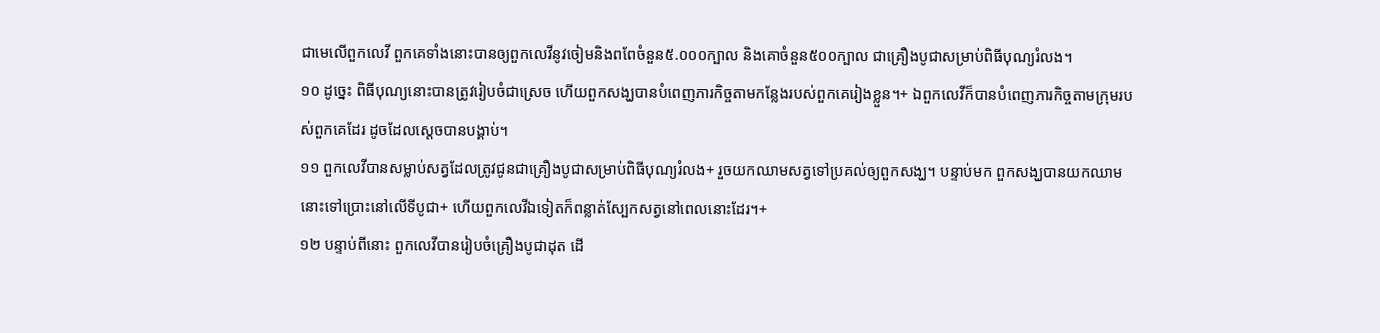ជាមេលើពួកលេវី ពួកគេទាំងនោះបានឲ្យពួកលេវីនូវចៀមនិងពពែចំនួន៥.០០០ក្បាល និងគោចំនួន៥០០ក្បាល ជាគ្រឿងបូជាសម្រាប់ពិធីបុណ្យរំលង។
១០ ដូច្នេះ ពិធីបុណ្យនោះបានត្រូវរៀបចំជាស្រេច ហើយពួកសង្ឃបានបំពេញភារកិច្ចតាមកន្លែងរបស់ពួកគេរៀងខ្លួន។+ ឯពួកលេវីក៏បានបំពេញភារកិច្ចតាមក្រុមរបស់ពួកគេដែរ ដូចដែលស្ដេចបានបង្គាប់។
១១ ពួកលេវីបានសម្លាប់សត្វដែលត្រូវជូនជាគ្រឿងបូជាសម្រាប់ពិធីបុណ្យរំលង+ រួចយកឈាមសត្វទៅប្រគល់ឲ្យពួកសង្ឃ។ បន្ទាប់មក ពួកសង្ឃបានយកឈាមនោះទៅប្រោះនៅលើទីបូជា+ ហើយពួកលេវីឯទៀតក៏ពន្លាត់ស្បែកសត្វនៅពេលនោះដែរ។+
១២ បន្ទាប់ពីនោះ ពួកលេវីបានរៀបចំគ្រឿងបូជាដុត ដើ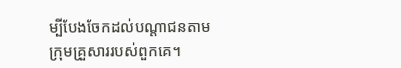ម្បីបែងចែកដល់បណ្ដាជនតាមក្រុមគ្រួសាររបស់ពួកគេ។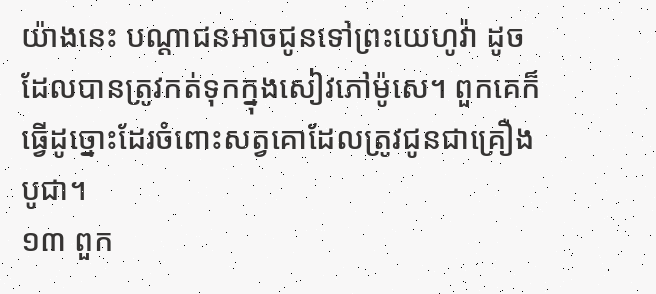យ៉ាងនេះ បណ្ដាជនអាចជូនទៅព្រះយេហូវ៉ា ដូចដែលបានត្រូវកត់ទុកក្នុងសៀវភៅម៉ូសេ។ ពួកគេក៏ធ្វើដូច្នោះដែរចំពោះសត្វគោដែលត្រូវជូនជាគ្រឿងបូជា។
១៣ ពួក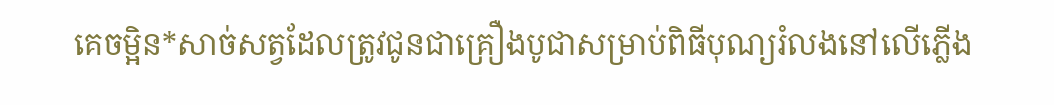គេចម្អិន*សាច់សត្វដែលត្រូវជូនជាគ្រឿងបូជាសម្រាប់ពិធីបុណ្យរំលងនៅលើភ្លើង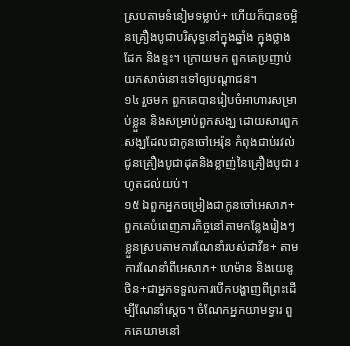ស្របតាមទំនៀមទម្លាប់+ ហើយក៏បានចម្អិនគ្រឿងបូជាបរិសុទ្ធនៅក្នុងឆ្នាំង ក្នុងថ្លាងដែក និងខ្ទះ។ ក្រោយមក ពួកគេប្រញាប់យកសាច់នោះទៅឲ្យបណ្ដាជន។
១៤ រួចមក ពួកគេបានរៀបចំអាហារសម្រាប់ខ្លួន និងសម្រាប់ពួកសង្ឃ ដោយសារពួកសង្ឃដែលជាកូនចៅអេរ៉ុន កំពុងជាប់រវល់ជូនគ្រឿងបូជាដុតនិងខ្លាញ់នៃគ្រឿងបូជា រហូតដល់យប់។
១៥ ឯពួកអ្នកចម្រៀងជាកូនចៅអេសាភ+ ពួកគេបំពេញភារកិច្ចនៅតាមកន្លែងរៀងៗខ្លួនស្របតាមការណែនាំរបស់ដាវីឌ+ តាមការណែនាំពីអេសាភ+ ហេម៉ាន និងយេឌូថិន+ជាអ្នកទទួលការបើកបង្ហាញពីព្រះដើម្បីណែនាំស្ដេច។ ចំណែកអ្នកយាមទ្វារ ពួកគេយាមនៅ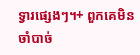ទ្វារផ្សេងៗ។+ ពួកគេមិនចាំបាច់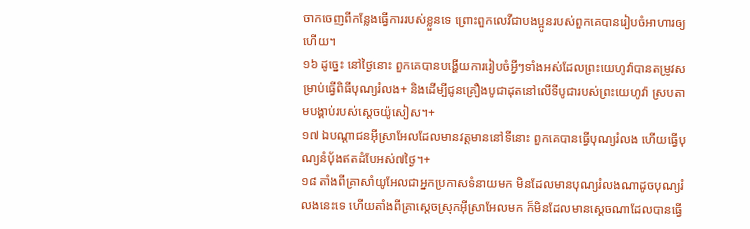ចាកចេញពីកន្លែងធ្វើការរបស់ខ្លួនទេ ព្រោះពួកលេវីជាបងប្អូនរបស់ពួកគេបានរៀបចំអាហារឲ្យហើយ។
១៦ ដូច្នេះ នៅថ្ងៃនោះ ពួកគេបានបង្ហើយការរៀបចំអ្វីៗទាំងអស់ដែលព្រះយេហូវ៉ាបានតម្រូវសម្រាប់ធ្វើពិធីបុណ្យរំលង+ និងដើម្បីជូនគ្រឿងបូជាដុតនៅលើទីបូជារបស់ព្រះយេហូវ៉ា ស្របតាមបង្គាប់របស់ស្ដេចយ៉ូសៀស។+
១៧ ឯបណ្ដាជនអ៊ីស្រាអែលដែលមានវត្តមាននៅទីនោះ ពួកគេបានធ្វើបុណ្យរំលង ហើយធ្វើបុណ្យនំប៉័ងឥតដំបែអស់៧ថ្ងៃ។+
១៨ តាំងពីគ្រាសាំយូអែលជាអ្នកប្រកាសទំនាយមក មិនដែលមានបុណ្យរំលងណាដូចបុណ្យរំលងនេះទេ ហើយតាំងពីគ្រាស្ដេចស្រុកអ៊ីស្រាអែលមក ក៏មិនដែលមានស្ដេចណាដែលបានធ្វើ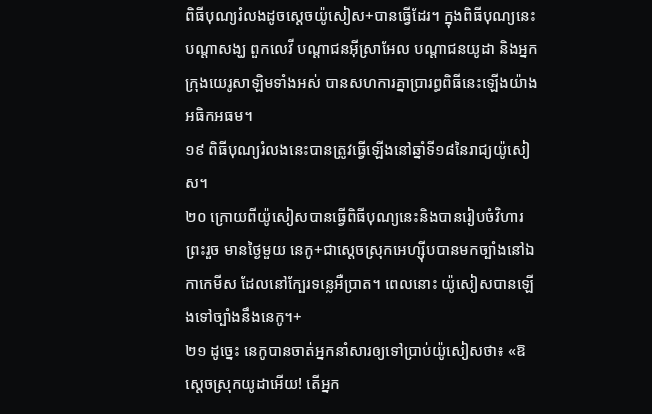ពិធីបុណ្យរំលងដូចស្ដេចយ៉ូសៀស+បានធ្វើដែរ។ ក្នុងពិធីបុណ្យនេះបណ្ដាសង្ឃ ពួកលេវី បណ្ដាជនអ៊ីស្រាអែល បណ្ដាជនយូដា និងអ្នកក្រុងយេរូសាឡិមទាំងអស់ បានសហការគ្នាប្រារព្ធពិធីនេះឡើងយ៉ាងអធិកអធម។
១៩ ពិធីបុណ្យរំលងនេះបានត្រូវធ្វើឡើងនៅឆ្នាំទី១៨នៃរាជ្យយ៉ូសៀស។
២០ ក្រោយពីយ៉ូសៀសបានធ្វើពិធីបុណ្យនេះនិងបានរៀបចំវិហារព្រះរួច មានថ្ងៃមួយ នេកូ+ជាស្ដេចស្រុកអេហ្ស៊ីបបានមកច្បាំងនៅឯកាកេមីស ដែលនៅក្បែរទន្លេអឺប្រាត។ ពេលនោះ យ៉ូសៀសបានឡើងទៅច្បាំងនឹងនេកូ។+
២១ ដូច្នេះ នេកូបានចាត់អ្នកនាំសារឲ្យទៅប្រាប់យ៉ូសៀសថា៖ «ឱស្ដេចស្រុកយូដាអើយ! តើអ្នក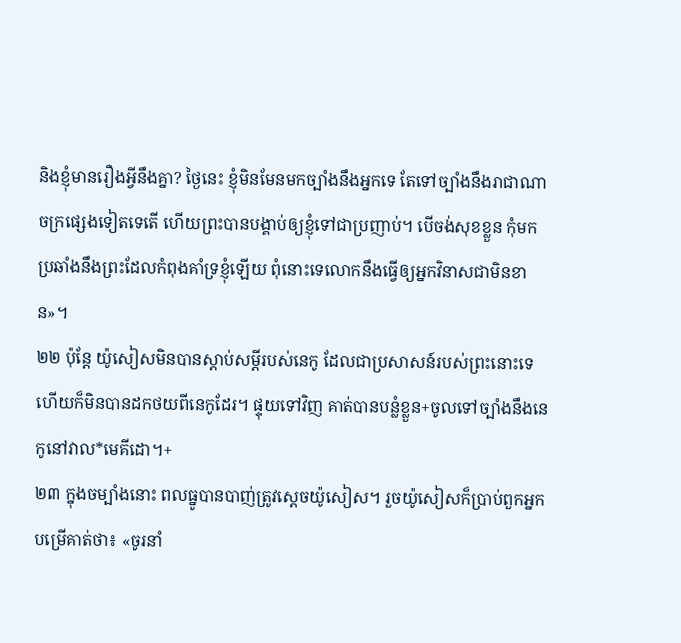និងខ្ញុំមានរឿងអ្វីនឹងគ្នា? ថ្ងៃនេះ ខ្ញុំមិនមែនមកច្បាំងនឹងអ្នកទេ តែទៅច្បាំងនឹងរាជាណាចក្រផ្សេងទៀតទេតើ ហើយព្រះបានបង្គាប់ឲ្យខ្ញុំទៅជាប្រញាប់។ បើចង់សុខខ្លួន កុំមកប្រឆាំងនឹងព្រះដែលកំពុងគាំទ្រខ្ញុំឡើយ ពុំនោះទេលោកនឹងធ្វើឲ្យអ្នកវិនាសជាមិនខាន»។
២២ ប៉ុន្តែ យ៉ូសៀសមិនបានស្ដាប់សម្ដីរបស់នេកូ ដែលជាប្រសាសន៍របស់ព្រះនោះទេ ហើយក៏មិនបានដកថយពីនេកូដែរ។ ផ្ទុយទៅវិញ គាត់បានបន្លំខ្លួន+ចូលទៅច្បាំងនឹងនេកូនៅវាល*មេគីដោ។+
២៣ ក្នុងចម្បាំងនោះ ពលធ្នូបានបាញ់ត្រូវស្ដេចយ៉ូសៀស។ រួចយ៉ូសៀសក៏ប្រាប់ពួកអ្នកបម្រើគាត់ថា៖ «ចូរនាំ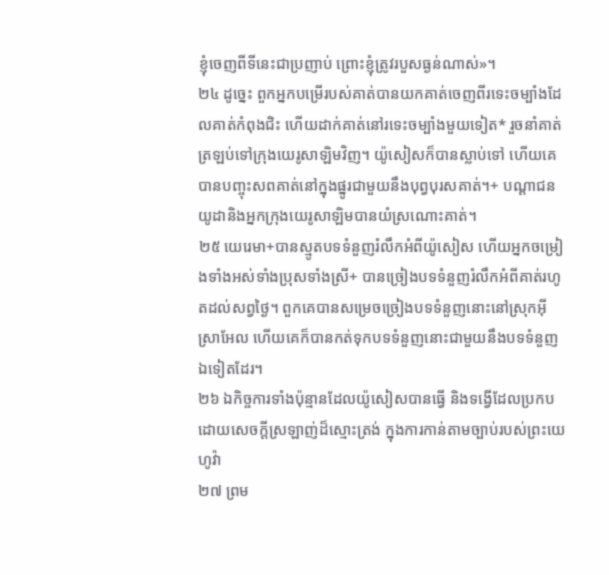ខ្ញុំចេញពីទីនេះជាប្រញាប់ ព្រោះខ្ញុំត្រូវរបួសធ្ងន់ណាស់»។
២៤ ដូច្នេះ ពួកអ្នកបម្រើរបស់គាត់បានយកគាត់ចេញពីរទេះចម្បាំងដែលគាត់កំពុងជិះ ហើយដាក់គាត់នៅរទេះចម្បាំងមួយទៀត* រួចនាំគាត់ត្រឡប់ទៅក្រុងយេរូសាឡិមវិញ។ យ៉ូសៀសក៏បានស្លាប់ទៅ ហើយគេបានបញ្ចុះសពគាត់នៅក្នុងផ្នូរជាមួយនឹងបុព្វបុរសគាត់។+ បណ្ដាជនយូដានិងអ្នកក្រុងយេរូសាឡិមបានយំស្រណោះគាត់។
២៥ យេរេមា+បានស្មូតបទទំនួញរំលឹកអំពីយ៉ូសៀស ហើយអ្នកចម្រៀងទាំងអស់ទាំងប្រុសទាំងស្រី+ បានច្រៀងបទទំនួញរំលឹកអំពីគាត់រហូតដល់សព្វថ្ងៃ។ ពួកគេបានសម្រេចច្រៀងបទទំនួញនោះនៅស្រុកអ៊ីស្រាអែល ហើយគេក៏បានកត់ទុកបទទំនួញនោះជាមួយនឹងបទទំនួញឯទៀតដែរ។
២៦ ឯកិច្ចការទាំងប៉ុន្មានដែលយ៉ូសៀសបានធ្វើ និងទង្វើដែលប្រកបដោយសេចក្ដីស្រឡាញ់ដ៏ស្មោះត្រង់ ក្នុងការកាន់តាមច្បាប់របស់ព្រះយេហូវ៉ា
២៧ ព្រម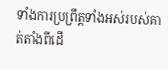ទាំងការប្រព្រឹត្តទាំងអស់របស់គាត់តាំងពីដើ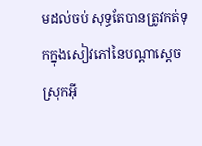មដល់ចប់ សុទ្ធតែបានត្រូវកត់ទុកក្នុងសៀវភៅនៃបណ្ដាស្ដេចស្រុកអ៊ី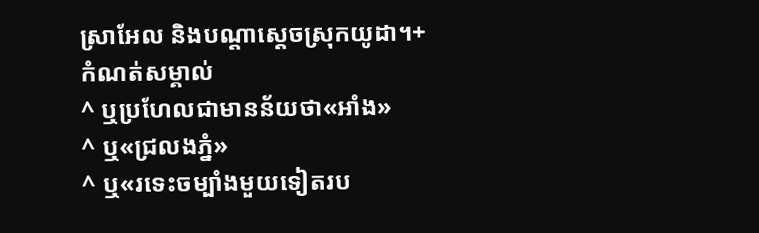ស្រាអែល និងបណ្ដាស្ដេចស្រុកយូដា។+
កំណត់សម្គាល់
^ ឬប្រហែលជាមានន័យថា«អាំង»
^ ឬ«ជ្រលងភ្នំ»
^ ឬ«រទេះចម្បាំងមួយទៀតរប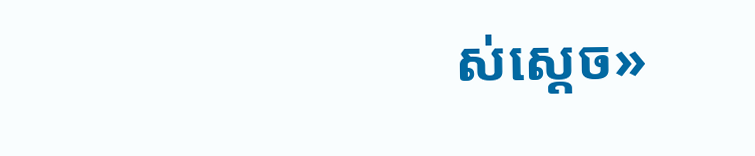ស់ស្ដេច»